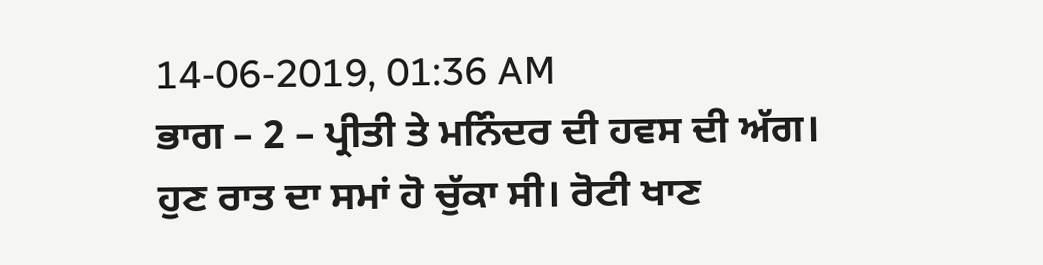14-06-2019, 01:36 AM
ਭਾਗ – 2 – ਪ੍ਰੀਤੀ ਤੇ ਮਨਿੰਦਰ ਦੀ ਹਵਸ ਦੀ ਅੱਗ।
ਹੁਣ ਰਾਤ ਦਾ ਸਮਾਂ ਹੋ ਚੁੱਕਾ ਸੀ। ਰੋਟੀ ਖਾਣ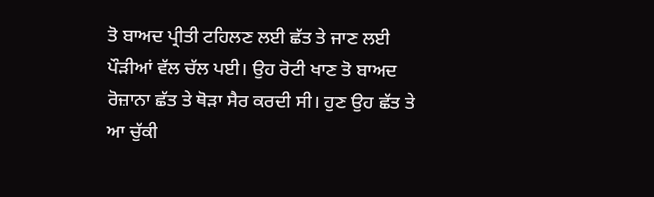ਤੋ ਬਾਅਦ ਪ੍ਰੀਤੀ ਟਹਿਲਣ ਲਈ ਛੱਤ ਤੇ ਜਾਣ ਲਈ ਪੌੜੀਆਂ ਵੱਲ ਚੱਲ ਪਈ। ਉਹ ਰੋਟੀ ਖਾਣ ਤੋ ਬਾਅਦ ਰੋਜ਼ਾਨਾ ਛੱਤ ਤੇ ਥੋੜਾ ਸੈਰ ਕਰਦੀ ਸੀ। ਹੁਣ ਉਹ ਛੱਤ ਤੇ ਆ ਚੁੱਕੀ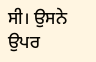ਸੀ। ਉਸਨੇ ਉਪਰ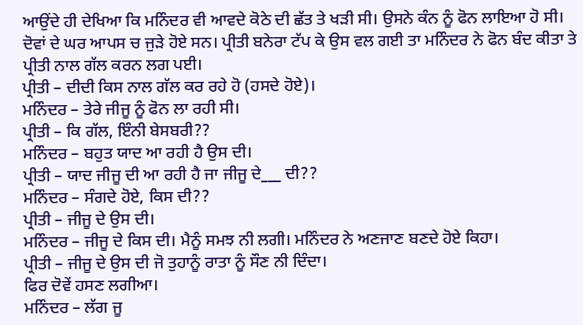ਆਉਂਦੇ ਹੀ ਦੇਖਿਆ ਕਿ ਮਨਿੰਦਰ ਵੀ ਆਵਦੇ ਕੋਠੇ ਦੀ ਛੱਤ ਤੇ ਖੜੀ ਸੀ। ਉਸਨੇ ਕੰਨ ਨੂੰ ਫੋਨ ਲਾਇਆ ਹੋ ਸੀ। ਦੋਵਾਂ ਦੇ ਘਰ ਆਪਸ ਚ ਜੁੜੇ ਹੋਏ ਸਨ। ਪ੍ਰੀਤੀ ਬਨੇਰਾ ਟੱਪ ਕੇ ਉਸ ਵਲ ਗਈ ਤਾ ਮਨਿੰਦਰ ਨੇ ਫੋਨ ਬੰਦ ਕੀਤਾ ਤੇ ਪ੍ਰੀਤੀ ਨਾਲ ਗੱਲ ਕਰਨ ਲਗ ਪਈ।
ਪ੍ਰੀਤੀ – ਦੀਦੀ ਕਿਸ ਨਾਲ ਗੱਲ ਕਰ ਰਹੇ ਹੋ (ਹਸਦੇ ਹੋਏ)।
ਮਨਿੰਦਰ – ਤੇਰੇ ਜੀਜੂ ਨੂੰ ਫੋਨ ਲਾ ਰਹੀ ਸੀ।
ਪ੍ਰੀਤੀ – ਕਿ ਗੱਲ, ਇੰਨੀ ਬੇਸਬਰੀ??
ਮਨਿੰਦਰ – ਬਹੁਤ ਯਾਦ ਆ ਰਹੀ ਹੈ ਉਸ ਦੀ।
ਪ੍ਰੀਤੀ – ਯਾਦ ਜੀਜੂ ਦੀ ਆ ਰਹੀ ਹੈ ਜਾ ਜੀਜੂ ਦੇ___ ਦੀ??
ਮਨਿੰਦਰ – ਸੰਗਦੇ ਹੋਏ, ਕਿਸ ਦੀ??
ਪ੍ਰੀਤੀ – ਜੀਜੂ ਦੇ ਉਸ ਦੀ।
ਮਨਿੰਦਰ – ਜੀਜੂ ਦੇ ਕਿਸ ਦੀ। ਮੈਨੂੰ ਸਮਝ ਨੀ ਲਗੀ। ਮਨਿੰਦਰ ਨੇ ਅਣਜਾਣ ਬਣਦੇ ਹੋਏ ਕਿਹਾ।
ਪ੍ਰੀਤੀ – ਜੀਜੂ ਦੇ ਉਸ ਦੀ ਜੋ ਤੁਹਾਨੂੰ ਰਾਤਾ ਨੂੰ ਸੌਣ ਨੀ ਦਿੰਦਾ।
ਫਿਰ ਦੋਵੇਂ ਹਸਣ ਲਗੀਆ।
ਮਨਿੰਦਰ – ਲੱਗ ਜੂ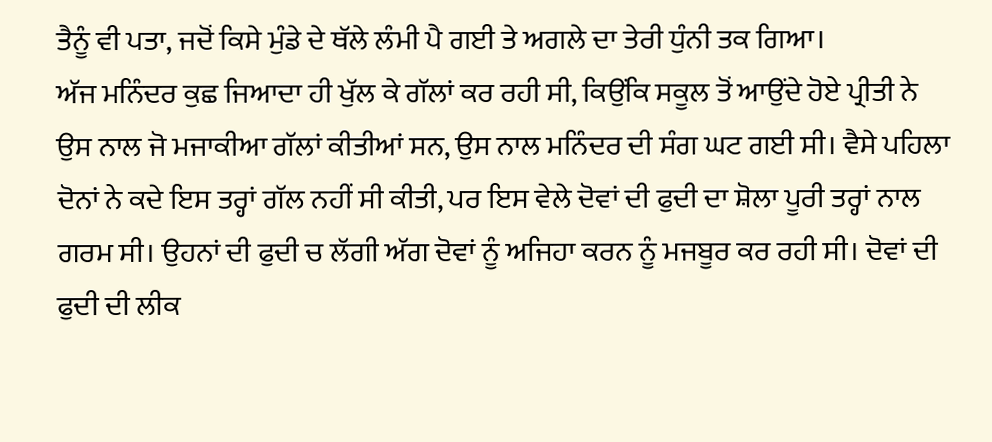ਤੈਨੂੰ ਵੀ ਪਤਾ, ਜਦੋਂ ਕਿਸੇ ਮੁੰਡੇ ਦੇ ਥੱਲੇ ਲੰਮੀ ਪੈ ਗਈ ਤੇ ਅਗਲੇ ਦਾ ਤੇਰੀ ਧੁੰਨੀ ਤਕ ਗਿਆ।
ਅੱਜ ਮਨਿੰਦਰ ਕੁਛ ਜਿਆਦਾ ਹੀ ਖੁੱਲ ਕੇ ਗੱਲਾਂ ਕਰ ਰਹੀ ਸੀ, ਕਿਉਂਕਿ ਸਕੂਲ ਤੋਂ ਆਉਂਦੇ ਹੋਏ ਪ੍ਰੀਤੀ ਨੇ ਉਸ ਨਾਲ ਜੋ ਮਜਾਕੀਆ ਗੱਲਾਂ ਕੀਤੀਆਂ ਸਨ, ਉਸ ਨਾਲ ਮਨਿੰਦਰ ਦੀ ਸੰਗ ਘਟ ਗਈ ਸੀ। ਵੈਸੇ ਪਹਿਲਾ ਦੋਨਾਂ ਨੇ ਕਦੇ ਇਸ ਤਰ੍ਹਾਂ ਗੱਲ ਨਹੀਂ ਸੀ ਕੀਤੀ, ਪਰ ਇਸ ਵੇਲੇ ਦੋਵਾਂ ਦੀ ਫੁਦੀ ਦਾ ਸ਼ੋਲਾ ਪੂਰੀ ਤਰ੍ਹਾਂ ਨਾਲ ਗਰਮ ਸੀ। ਉਹਨਾਂ ਦੀ ਫੁਦੀ ਚ ਲੱਗੀ ਅੱਗ ਦੋਵਾਂ ਨੂੰ ਅਜਿਹਾ ਕਰਨ ਨੂੰ ਮਜਬੂਰ ਕਰ ਰਹੀ ਸੀ। ਦੋਵਾਂ ਦੀ ਫੁਦੀ ਦੀ ਲੀਕ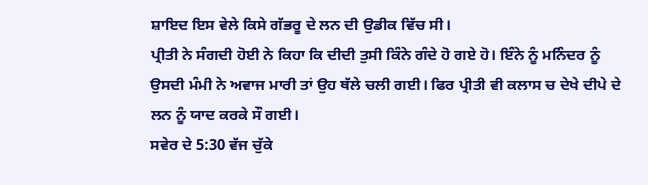ਸ਼ਾਇਦ ਇਸ ਵੇਲੇ ਕਿਸੇ ਗੱਭਰੂ ਦੇ ਲਨ ਦੀ ਉਡੀਕ ਵਿੱਚ ਸੀ।
ਪ੍ਰੀਤੀ ਨੇ ਸੰਗਦੀ ਹੋਈ ਨੇ ਕਿਹਾ ਕਿ ਦੀਦੀ ਤੁਸੀ ਕਿੰਨੇ ਗੰਦੇ ਹੋ ਗਏ ਹੋ। ਇੰਨੇ ਨੂੰ ਮਨਿੰਦਰ ਨੂੰ ਉਸਦੀ ਮੰਮੀ ਨੇ ਅਵਾਜ ਮਾਰੀ ਤਾਂ ਉਹ ਥੱਲੇ ਚਲੀ ਗਈ। ਫਿਰ ਪ੍ਰੀਤੀ ਵੀ ਕਲਾਸ ਚ ਦੇਖੇ ਦੀਪੇ ਦੇ ਲਨ ਨੂੰ ਯਾਦ ਕਰਕੇ ਸੌ ਗਈ।
ਸਵੇਰ ਦੇ 5:30 ਵੱਜ ਚੁੱਕੇ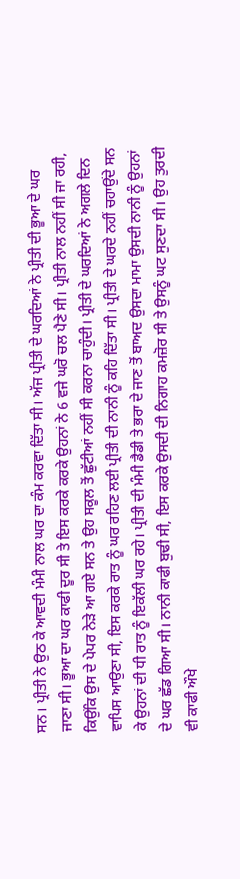ਸਨ। ਪ੍ਰੀਤੀ ਨੇ ਉਠ ਕੇ ਆਵਦੀ ਮੰਮੀ ਨਾਲ ਘਰ ਦਾ ਕੰਮ ਕਰਵਾ ਦਿੱਤਾ ਸੀ। ਅੱਜ ਪ੍ਰੀਤੀ ਦੇ ਘਰਦਿਆਂ ਨੇ ਪ੍ਰੀਤੀ ਦੀ ਭੂਆ ਦੇ ਘਰ ਜਾਣਾ ਸੀ। ਭੂਆ ਦਾ ਘਰ ਕਾਫੀ ਦੂਰ ਸੀ ਤੇ ਇਸ ਕਰਕੇ ਕਰਕੇ ਉਹਨਾਂ ਨੇ 6 ਵਜੇ ਘਰੋ ਚਲ ਪੈਣੇ ਸੀ। ਪ੍ਰੀਤੀ ਨਾਲ ਨਹੀਂ ਸੀ ਜਾ ਰਹੀ, ਕਿਉਂਕਿ ਉਸ ਦੇ ਪੇਪਰ ਨੇੜੇ ਆ ਗਏ ਸਨ ਤੇ ਉਹ ਸਕੂਲ ਤੋਂ ਛੁੱਟੀਆਂ ਨਹੀਂ ਸੀ ਕਰਨਾ ਚਾਹੁੰਦੀ। ਪ੍ਰੀਤੀ ਦੇ ਘਰਦਿਆਂ ਨੇ ਅਗਲੇ ਦਿਨ ਵਾਪਿਸ ਆਉਣਾ ਸੀ, ਇਸ ਕਰਕੇ ਰਾਤ ਨੂੰ ਘਰ ਰਹਿਣ ਲਈ ਪ੍ਰੀਤੀ ਦੀ ਨਾਨੀ ਨੂੰ ਕਹਿ ਦਿੱਤਾ ਸੀ। ਪ੍ਰੀਤੀ ਦੇ ਘਰਦੇ ਨਹੀਂ ਚਹਾਉਂਦੇ ਸਨ ਕੇ ਉਹਨਾਂ ਦੀ ਧੀ ਰਾਤ ਨੂੰ ਇਕੱਲੀ ਘਰ ਰਹੇ। ਪ੍ਰੀਤੀ ਦੀ ਮੰਮੀ ਡੈਡੀ ਤੇ ਭਰਾ ਦੇ ਜਾਣ ਤੋਂ ਬਾਅਦ ਉਸਦਾ ਮਾਮਾ ਉਸਦੀ ਨਾਨੀ ਨੂੰ ਉਹਨਾਂ ਦੇ ਘਰ ਛੱਡ ਗਿਆ ਸੀ। ਨਾਨੀ ਕਾਫੀ ਬੁਢੀ ਸੀ, ਇਸ ਕਰਕੇ ਉਸਦੀ ਦੀ ਨਿਗਾਹ ਕਮਜ਼ੋਰ ਸੀ ਤੇ ਉਸਨੂੰ ਘਟ ਸੁਣਦਾ ਸੀ। ਉਹ ਤੁਰਦੀ ਵੀ ਕਾਫੀ ਔਖੇ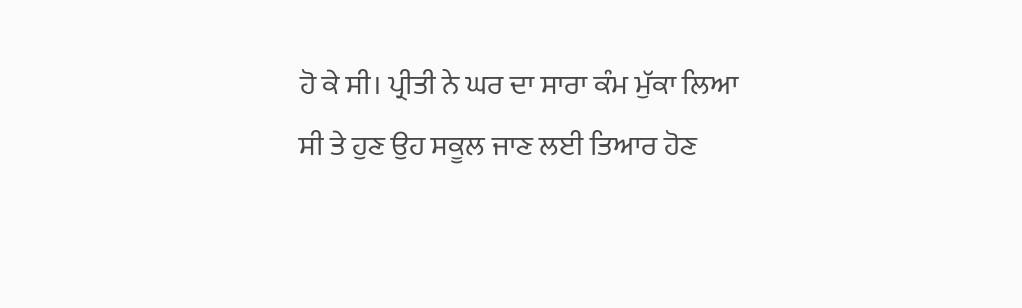ਹੋ ਕੇ ਸੀ। ਪ੍ਰੀਤੀ ਨੇ ਘਰ ਦਾ ਸਾਰਾ ਕੰਮ ਮੁੱਕਾ ਲਿਆ ਸੀ ਤੇ ਹੁਣ ਉਹ ਸਕੂਲ ਜਾਣ ਲਈ ਤਿਆਰ ਹੋਣ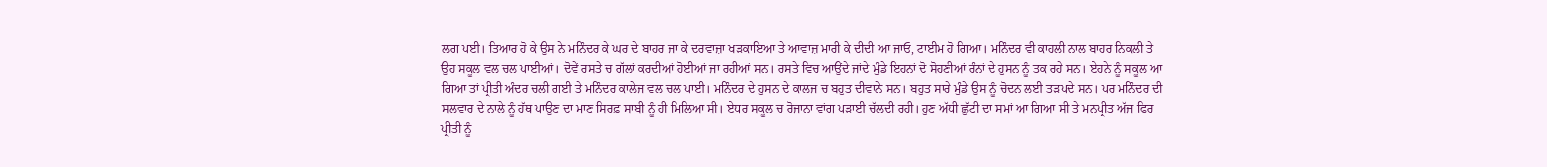ਲਗ ਪਈ। ਤਿਆਰ ਹੋ ਕੇ ਉਸ ਨੇ ਮਨਿੰਦਰ ਕੇ ਘਰ ਦੇ ਬਾਹਰ ਜਾ ਕੇ ਦਰਵਾਜ਼ਾ ਖੜਕਾਇਆ ਤੇ ਆਵਾਜ਼ ਮਾਰੀ ਕੇ ਦੀਦੀ ਆ ਜਾਓ, ਟਾਈਮ ਹੋ ਗਿਆ। ਮਨਿੰਦਰ ਵੀ ਕਾਹਲੀ ਨਾਲ ਬਾਹਰ ਨਿਕਲੀ ਤੇ ਉਹ ਸਕੂਲ ਵਲ ਚਲ ਪਾਈਆਂ। ਦੋਵੇਂ ਰਸਤੇ ਚ ਗੱਲਾਂ ਕਰਦੀਆਂ ਹੋਈਆਂ ਜਾ ਰਹੀਆਂ ਸਨ। ਰਸਤੇ ਵਿਚ ਆਉਂਦੇ ਜਾਂਦੇ ਮੁੰਡੇ ਇਹਨਾਂ ਦੋ ਸੋਹਣੀਆਂ ਰੰਨਾਂ ਦੇ ਹੁਸਨ ਨੂੰ ਤਕ ਰਹੇ ਸਨ। ਏਹਨੇ ਨੂੰ ਸਕੂਲ ਆ ਗਿਆ ਤਾਂ ਪ੍ਰੀਤੀ ਅੰਦਰ ਚਲੀ ਗਈ ਤੇ ਮਨਿੰਦਰ ਕਾਲੇਜ ਵਲ ਚਲ ਪਾਈ। ਮਨਿੰਦਰ ਦੇ ਹੁਸਨ ਦੇ ਕਾਲਜ ਚ ਬਹੁਤ ਦੀਵਾਨੇ ਸਨ। ਬਹੁਤ ਸਾਰੇ ਮੁੰਡੇ ਉਸ ਨੂੰ ਚੋਦਨ ਲਈ ਤੜਪਦੇ ਸਨ। ਪਰ ਮਨਿੰਦਰ ਦੀ ਸਲਵਾਰ ਦੇ ਨਾਲੇ ਨੂੰ ਹੱਥ ਪਾਉਣ ਦਾ ਮਾਣ ਸਿਰਫ਼ ਸਾਬੀ ਨੂੰ ਹੀ ਮਿਲਿਆ ਸੀ। ਏਧਰ ਸਕੂਲ ਚ ਰੋਜਾਨਾ ਵਾਂਗ ਪੜਾਈ ਚੱਲਦੀ ਰਹੀ। ਹੁਣ ਅੱਧੀ ਛੁੱਟੀ ਦਾ ਸਮਾਂ ਆ ਗਿਆ ਸੀ ਤੇ ਮਨਪ੍ਰੀਤ ਅੱਜ ਫਿਰ ਪ੍ਰੀਤੀ ਨੂੰ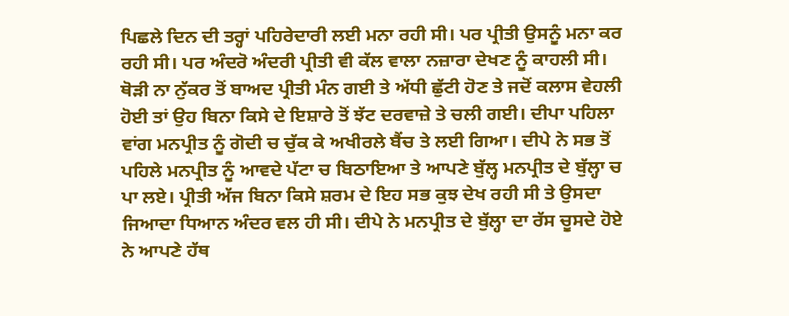ਪਿਛਲੇ ਦਿਨ ਦੀ ਤਰ੍ਹਾਂ ਪਹਿਰੇਦਾਰੀ ਲਈ ਮਨਾ ਰਹੀ ਸੀ। ਪਰ ਪ੍ਰੀਤੀ ਉਸਨੂੰ ਮਨਾ ਕਰ ਰਹੀ ਸੀ। ਪਰ ਅੰਦਰੋ ਅੰਦਰੀ ਪ੍ਰੀਤੀ ਵੀ ਕੱਲ ਵਾਲਾ ਨਜ਼ਾਰਾ ਦੇਖਣ ਨੂੰ ਕਾਹਲੀ ਸੀ। ਥੋੜੀ ਨਾ ਨੁੱਕਰ ਤੋਂ ਬਾਅਦ ਪ੍ਰੀਤੀ ਮੰਨ ਗਈ ਤੇ ਅੱਧੀ ਛੁੱਟੀ ਹੋਣ ਤੇ ਜਦੋਂ ਕਲਾਸ ਵੇਹਲੀ ਹੋਈ ਤਾਂ ਉਹ ਬਿਨਾ ਕਿਸੇ ਦੇ ਇਸ਼ਾਰੇ ਤੋਂ ਝੱਟ ਦਰਵਾਜ਼ੇ ਤੇ ਚਲੀ ਗਈ। ਦੀਪਾ ਪਹਿਲਾ ਵਾਂਗ ਮਨਪ੍ਰੀਤ ਨੂੰ ਗੋਦੀ ਚ ਚੁੱਕ ਕੇ ਅਖੀਰਲੇ ਬੈਂਚ ਤੇ ਲਈ ਗਿਆ। ਦੀਪੇ ਨੇ ਸਭ ਤੋਂ ਪਹਿਲੇ ਮਨਪ੍ਰੀਤ ਨੂੰ ਆਵਦੇ ਪੱਟਾ ਚ ਬਿਠਾਇਆ ਤੇ ਆਪਣੇ ਬੁੱਲ੍ਹ ਮਨਪ੍ਰੀਤ ਦੇ ਬੁੱਲ੍ਹਾ ਚ ਪਾ ਲਏ। ਪ੍ਰੀਤੀ ਅੱਜ ਬਿਨਾ ਕਿਸੇ ਸ਼ਰਮ ਦੇ ਇਹ ਸਭ ਕੁਝ ਦੇਖ ਰਹੀ ਸੀ ਤੇ ਉਸਦਾ ਜਿਆਦਾ ਧਿਆਨ ਅੰਦਰ ਵਲ ਹੀ ਸੀ। ਦੀਪੇ ਨੇ ਮਨਪ੍ਰੀਤ ਦੇ ਬੁੱਲ੍ਹਾ ਦਾ ਰੱਸ ਚੂਸਦੇ ਹੋਏ ਨੇ ਆਪਣੇ ਹੱਥ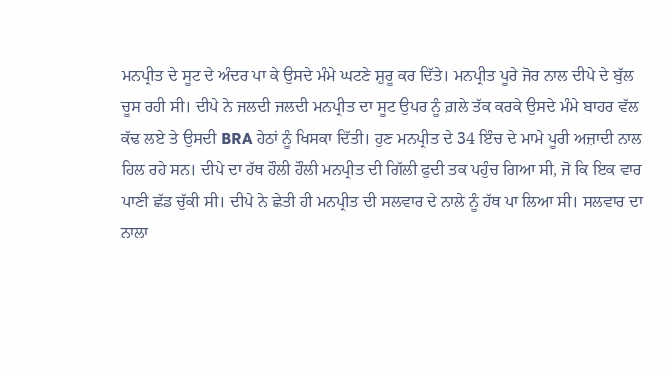ਮਨਪ੍ਰੀਤ ਦੇ ਸੂਟ ਦੇ ਅੰਦਰ ਪਾ ਕੇ ਉਸਦੇ ਮੰਮੇ ਘਟਣੇ ਸ਼ੁਰੂ ਕਰ ਦਿੱਤੇ। ਮਨਪ੍ਰੀਤ ਪੂਰੇ ਜੋਰ ਨਾਲ ਦੀਪੇ ਦੇ ਬੁੱਲ ਚੂਸ ਰਹੀ ਸੀ। ਦੀਪੇ ਨੇ ਜਲਦੀ ਜਲਦੀ ਮਨਪ੍ਰੀਤ ਦਾ ਸੂਟ ਉਪਰ ਨੂੰ ਗ਼ਲੇ ਤੱਕ ਕਰਕੇ ਉਸਦੇ ਮੰਮੇ ਬਾਹਰ ਵੱਲ ਕੱਢ ਲਏ ਤੇ ਉਸਦੀ BRA ਹੇਠਾਂ ਨੂੰ ਖਿਸਕਾ ਦਿੱਤੀ। ਹੁਣ ਮਨਪ੍ਰੀਤ ਦੇ 34 ਇੰਚ ਦੇ ਮਾਮੇ ਪੂਰੀ ਅਜ਼ਾਦੀ ਨਾਲ ਹਿਲ ਰਹੇ ਸਨ। ਦੀਪੇ ਦਾ ਹੱਥ ਹੌਲੀ ਹੌਲੀ ਮਨਪ੍ਰੀਤ ਦੀ ਗਿੱਲੀ ਫੁਦੀ ਤਕ ਪਹੁੰਚ ਗਿਆ ਸੀ, ਜੋ ਕਿ ਇਕ ਵਾਰ ਪਾਣੀ ਛੱਡ ਚੁੱਕੀ ਸੀ। ਦੀਪੇ ਨੇ ਛੇਤੀ ਹੀ ਮਨਪ੍ਰੀਤ ਦੀ ਸਲਵਾਰ ਦੇ ਨਾਲੇ ਨੂੰ ਹੱਥ ਪਾ ਲਿਆ ਸੀ। ਸਲਵਾਰ ਦਾ ਨਾਲਾ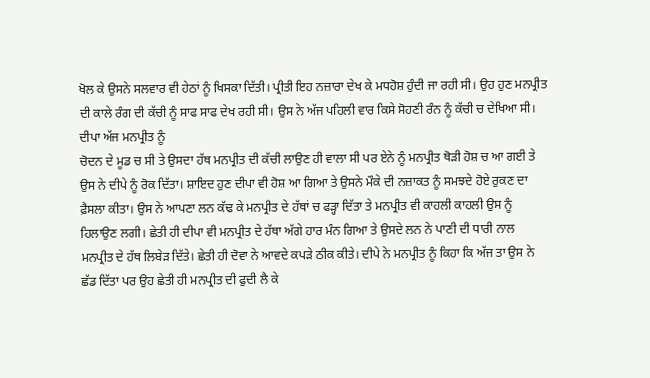ਖੋਲ ਕੇ ਉਸਨੇ ਸਲਵਾਰ ਵੀ ਹੇਠਾਂ ਨੂੰ ਖਿਸਕਾ ਦਿੱਤੀ। ਪ੍ਰੀਤੀ ਇਹ ਨਜ਼ਾਰਾ ਦੇਖ ਕੇ ਮਧਹੋਸ਼ ਹੁੰਦੀ ਜਾ ਰਹੀ ਸੀ। ਉਹ ਹੁਣ ਮਨਪ੍ਰੀਤ ਦੀ ਕਾਲੇ ਰੰਗ ਦੀ ਕੱਚੀ ਨੂੰ ਸਾਫ ਸਾਫ ਦੇਖ ਰਹੀ ਸੀ। ਉਸ ਨੇ ਅੱਜ ਪਹਿਲੀ ਵਾਰ ਕਿਸੇ ਸੋਹਣੀ ਰੰਨ ਨੂੰ ਕੱਚੀ ਚ ਦੇਖਿਆ ਸੀ। ਦੀਪਾ ਅੱਜ ਮਨਪ੍ਰੀਤ ਨੂੰ
ਚੋਦਨ ਦੇ ਮੂਡ ਚ ਸੀ ਤੇ ਉਸਦਾ ਹੱਥ ਮਨਪ੍ਰੀਤ ਦੀ ਕੱਚੀ ਲਾਉਣ ਹੀ ਵਾਲਾ ਸੀ ਪਰ ਏਨੇ ਨੂੰ ਮਨਪ੍ਰੀਤ ਥੋੜੀ ਹੋਸ਼ ਚ ਆ ਗਈ ਤੇ ਉਸ ਨੇ ਦੀਪੇ ਨੂੰ ਰੋਕ ਦਿੱਤਾ। ਸ਼ਾਇਦ ਹੁਣ ਦੀਪਾ ਵੀ ਹੋਸ਼ ਆ ਗਿਆ ਤੇ ਉਸਨੇ ਮੌਕੇ ਦੀ ਨਜ਼ਾਕਤ ਨੂੰ ਸਮਝਦੇ ਹੋਏ ਰੁਕਣ ਦਾ ਫ਼ੈਸਲਾ ਕੀਤਾ। ਉਸ ਨੇ ਆਪਣਾ ਲਨ ਕੱਢ ਕੇ ਮਨਪ੍ਰੀਤ ਦੇ ਹੱਥਾਂ ਚ ਫੜ੍ਹਾ ਦਿੱਤਾ ਤੇ ਮਨਪ੍ਰੀਤ ਵੀ ਕਾਹਲੀ ਕਾਹਲੀ ਉਸ ਨੂੰ ਹਿਲਾਉਣ ਲਗੀ। ਛੇਤੀ ਹੀ ਦੀਪਾ ਵੀ ਮਨਪ੍ਰੀਤ ਦੇ ਹੱਥਾ ਅੱਗੇ ਹਾਰ ਮੰਨ ਗਿਆ ਤੇ ਉਸਦੇ ਲਨ ਨੇ ਪਾਣੀ ਦੀ ਧਾਰੀ ਨਾਲ ਮਨਪ੍ਰੀਤ ਦੇ ਹੱਥ ਲਿਬੇੜ ਦਿੱਤੇ। ਛੇਤੀ ਹੀ ਦੋਵਾ ਨੇ ਆਵਦੇ ਕਪੜੇ ਠੀਕ ਕੀਤੇ। ਦੀਪੇ ਨੇ ਮਨਪ੍ਰੀਤ ਨੂੰ ਕਿਹਾ ਕਿ ਅੱਜ ਤਾ ਉਸ ਨੇ ਛੱਡ ਦਿੱਤਾ ਪਰ ਉਹ ਛੇਤੀ ਹੀ ਮਨਪ੍ਰੀਤ ਦੀ ਫੁਦੀ ਲੈ ਕੇ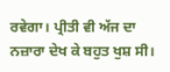ਰਵੇਗਾ। ਪ੍ਰੀਤੀ ਵੀ ਅੱਜ ਦਾ ਨਜ਼ਾਰਾ ਦੇਖ ਕੇ ਬਹੁਤ ਖੁਸ਼ ਸੀ।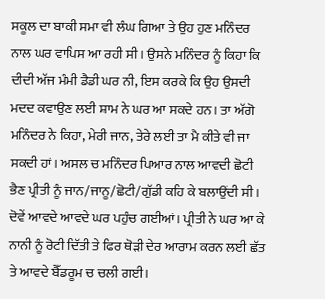ਸਕੂਲ ਦਾ ਬਾਕੀ ਸਮਾ ਵੀ ਲੰਘ ਗਿਆ ਤੇ ਉਹ ਹੁਣ ਮਨਿੰਦਰ ਨਾਲ ਘਰ ਵਾਪਿਸ ਆ ਰਹੀ ਸੀ। ਉਸਨੇ ਮਨਿੰਦਰ ਨੂੰ ਕਿਹਾ ਕਿ ਦੀਦੀ ਅੱਜ ਮੰਮੀ ਡੈਡੀ ਘਰ ਨੀ, ਇਸ ਕਰਕੇ ਕਿ ਉਹ ਉਸਦੀ ਮਦਦ ਕਵਾਉਣ ਲਈ ਸ਼ਾਮ ਨੇ ਘਰ ਆ ਸਕਦੇ ਹਨ। ਤਾ ਅੱਗੋ ਮਨਿੰਦਰ ਨੇ ਕਿਹਾ, ਮੇਰੀ ਜਾਨ, ਤੇਰੇ ਲਈ ਤਾ ਮੈ ਕੀਤੇ ਵੀ ਜਾ ਸਕਦੀ ਹਾਂ। ਅਸਲ ਚ ਮਨਿੰਦਰ ਪਿਆਰ ਨਾਲ ਆਵਦੀ ਛੋਟੀ ਭੈਣ ਪ੍ਰੀਤੀ ਨੂੰ ਜਾਨ/ਜਾਨੂ/ਛੋਟੀ/ਗੁੱਡੀ ਕਹਿ ਕੇ ਬਲਾਉਂਦੀ ਸੀ। ਦੋਵੇਂ ਆਵਦੇ ਆਵਦੇ ਘਰ ਪਹੁੰਚ ਗਈਆਂ। ਪ੍ਰੀਤੀ ਨੇ ਘਰ ਆ ਕੇ ਨਾਨੀ ਨੂੰ ਰੋਟੀ ਦਿੱਤੀ ਤੇ ਫਿਰ ਥੋੜੀ ਦੇਰ ਆਰਾਮ ਕਰਨ ਲਈ ਛੱਤ ਤੇ ਆਵਦੇ ਬੈੱਡਰੂਮ ਚ ਚਲੀ ਗਈ।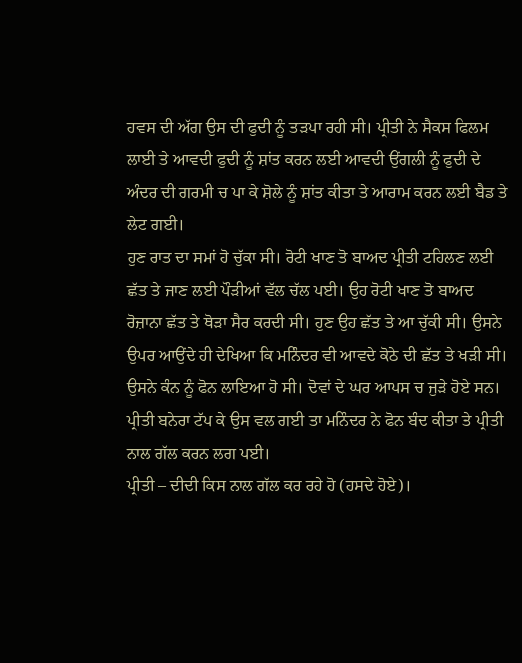ਹਵਸ ਦੀ ਅੱਗ ਉਸ ਦੀ ਫੁਦੀ ਨੂੰ ਤੜਪਾ ਰਹੀ ਸੀ। ਪ੍ਰੀਤੀ ਨੇ ਸੈਕਸ ਫਿਲਮ ਲਾਈ ਤੇ ਆਵਦੀ ਫੁਦੀ ਨੂੰ ਸ਼ਾਂਤ ਕਰਨ ਲਈ ਆਵਦੀ ਉਂਗਲੀ ਨੂੰ ਫੁਦੀ ਦੇ ਅੰਦਰ ਦੀ ਗਰਮੀ ਚ ਪਾ ਕੇ ਸ਼ੋਲੇ ਨੂੰ ਸ਼ਾਂਤ ਕੀਤਾ ਤੇ ਆਰਾਮ ਕਰਨ ਲਈ ਬੈਡ ਤੇ ਲੇਟ ਗਈ।
ਹੁਣ ਰਾਤ ਦਾ ਸਮਾਂ ਹੋ ਚੁੱਕਾ ਸੀ। ਰੋਟੀ ਖਾਣ ਤੋ ਬਾਅਦ ਪ੍ਰੀਤੀ ਟਹਿਲਣ ਲਈ ਛੱਤ ਤੇ ਜਾਣ ਲਈ ਪੌੜੀਆਂ ਵੱਲ ਚੱਲ ਪਈ। ਉਹ ਰੋਟੀ ਖਾਣ ਤੋ ਬਾਅਦ ਰੋਜ਼ਾਨਾ ਛੱਤ ਤੇ ਥੋੜਾ ਸੈਰ ਕਰਦੀ ਸੀ। ਹੁਣ ਉਹ ਛੱਤ ਤੇ ਆ ਚੁੱਕੀ ਸੀ। ਉਸਨੇ ਉਪਰ ਆਉਂਦੇ ਹੀ ਦੇਖਿਆ ਕਿ ਮਨਿੰਦਰ ਵੀ ਆਵਦੇ ਕੋਠੇ ਦੀ ਛੱਤ ਤੇ ਖੜੀ ਸੀ। ਉਸਨੇ ਕੰਨ ਨੂੰ ਫੋਨ ਲਾਇਆ ਹੋ ਸੀ। ਦੋਵਾਂ ਦੇ ਘਰ ਆਪਸ ਚ ਜੁੜੇ ਹੋਏ ਸਨ। ਪ੍ਰੀਤੀ ਬਨੇਰਾ ਟੱਪ ਕੇ ਉਸ ਵਲ ਗਈ ਤਾ ਮਨਿੰਦਰ ਨੇ ਫੋਨ ਬੰਦ ਕੀਤਾ ਤੇ ਪ੍ਰੀਤੀ ਨਾਲ ਗੱਲ ਕਰਨ ਲਗ ਪਈ।
ਪ੍ਰੀਤੀ – ਦੀਦੀ ਕਿਸ ਨਾਲ ਗੱਲ ਕਰ ਰਹੇ ਹੋ (ਹਸਦੇ ਹੋਏ)।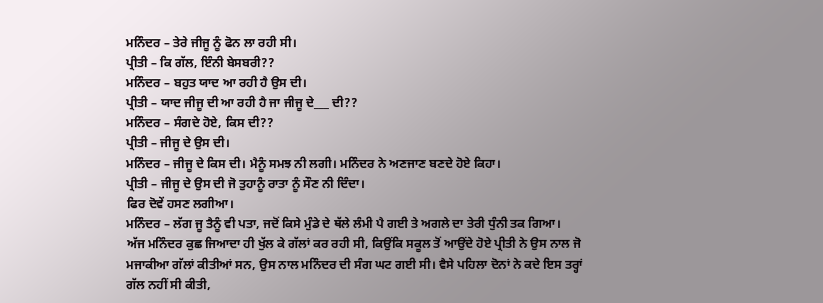ਮਨਿੰਦਰ – ਤੇਰੇ ਜੀਜੂ ਨੂੰ ਫੋਨ ਲਾ ਰਹੀ ਸੀ।
ਪ੍ਰੀਤੀ – ਕਿ ਗੱਲ, ਇੰਨੀ ਬੇਸਬਰੀ??
ਮਨਿੰਦਰ – ਬਹੁਤ ਯਾਦ ਆ ਰਹੀ ਹੈ ਉਸ ਦੀ।
ਪ੍ਰੀਤੀ – ਯਾਦ ਜੀਜੂ ਦੀ ਆ ਰਹੀ ਹੈ ਜਾ ਜੀਜੂ ਦੇ___ ਦੀ??
ਮਨਿੰਦਰ – ਸੰਗਦੇ ਹੋਏ, ਕਿਸ ਦੀ??
ਪ੍ਰੀਤੀ – ਜੀਜੂ ਦੇ ਉਸ ਦੀ।
ਮਨਿੰਦਰ – ਜੀਜੂ ਦੇ ਕਿਸ ਦੀ। ਮੈਨੂੰ ਸਮਝ ਨੀ ਲਗੀ। ਮਨਿੰਦਰ ਨੇ ਅਣਜਾਣ ਬਣਦੇ ਹੋਏ ਕਿਹਾ।
ਪ੍ਰੀਤੀ – ਜੀਜੂ ਦੇ ਉਸ ਦੀ ਜੋ ਤੁਹਾਨੂੰ ਰਾਤਾ ਨੂੰ ਸੌਣ ਨੀ ਦਿੰਦਾ।
ਫਿਰ ਦੋਵੇਂ ਹਸਣ ਲਗੀਆ।
ਮਨਿੰਦਰ – ਲੱਗ ਜੂ ਤੈਨੂੰ ਵੀ ਪਤਾ, ਜਦੋਂ ਕਿਸੇ ਮੁੰਡੇ ਦੇ ਥੱਲੇ ਲੰਮੀ ਪੈ ਗਈ ਤੇ ਅਗਲੇ ਦਾ ਤੇਰੀ ਧੁੰਨੀ ਤਕ ਗਿਆ।
ਅੱਜ ਮਨਿੰਦਰ ਕੁਛ ਜਿਆਦਾ ਹੀ ਖੁੱਲ ਕੇ ਗੱਲਾਂ ਕਰ ਰਹੀ ਸੀ, ਕਿਉਂਕਿ ਸਕੂਲ ਤੋਂ ਆਉਂਦੇ ਹੋਏ ਪ੍ਰੀਤੀ ਨੇ ਉਸ ਨਾਲ ਜੋ ਮਜਾਕੀਆ ਗੱਲਾਂ ਕੀਤੀਆਂ ਸਨ, ਉਸ ਨਾਲ ਮਨਿੰਦਰ ਦੀ ਸੰਗ ਘਟ ਗਈ ਸੀ। ਵੈਸੇ ਪਹਿਲਾ ਦੋਨਾਂ ਨੇ ਕਦੇ ਇਸ ਤਰ੍ਹਾਂ ਗੱਲ ਨਹੀਂ ਸੀ ਕੀਤੀ,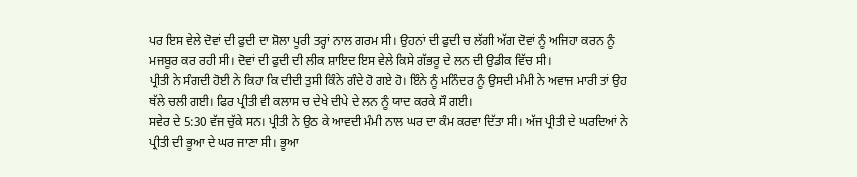ਪਰ ਇਸ ਵੇਲੇ ਦੋਵਾਂ ਦੀ ਫੁਦੀ ਦਾ ਸ਼ੋਲਾ ਪੂਰੀ ਤਰ੍ਹਾਂ ਨਾਲ ਗਰਮ ਸੀ। ਉਹਨਾਂ ਦੀ ਫੁਦੀ ਚ ਲੱਗੀ ਅੱਗ ਦੋਵਾਂ ਨੂੰ ਅਜਿਹਾ ਕਰਨ ਨੂੰ ਮਜਬੂਰ ਕਰ ਰਹੀ ਸੀ। ਦੋਵਾਂ ਦੀ ਫੁਦੀ ਦੀ ਲੀਕ ਸ਼ਾਇਦ ਇਸ ਵੇਲੇ ਕਿਸੇ ਗੱਭਰੂ ਦੇ ਲਨ ਦੀ ਉਡੀਕ ਵਿੱਚ ਸੀ।
ਪ੍ਰੀਤੀ ਨੇ ਸੰਗਦੀ ਹੋਈ ਨੇ ਕਿਹਾ ਕਿ ਦੀਦੀ ਤੁਸੀ ਕਿੰਨੇ ਗੰਦੇ ਹੋ ਗਏ ਹੋ। ਇੰਨੇ ਨੂੰ ਮਨਿੰਦਰ ਨੂੰ ਉਸਦੀ ਮੰਮੀ ਨੇ ਅਵਾਜ ਮਾਰੀ ਤਾਂ ਉਹ ਥੱਲੇ ਚਲੀ ਗਈ। ਫਿਰ ਪ੍ਰੀਤੀ ਵੀ ਕਲਾਸ ਚ ਦੇਖੇ ਦੀਪੇ ਦੇ ਲਨ ਨੂੰ ਯਾਦ ਕਰਕੇ ਸੌ ਗਈ।
ਸਵੇਰ ਦੇ 5:30 ਵੱਜ ਚੁੱਕੇ ਸਨ। ਪ੍ਰੀਤੀ ਨੇ ਉਠ ਕੇ ਆਵਦੀ ਮੰਮੀ ਨਾਲ ਘਰ ਦਾ ਕੰਮ ਕਰਵਾ ਦਿੱਤਾ ਸੀ। ਅੱਜ ਪ੍ਰੀਤੀ ਦੇ ਘਰਦਿਆਂ ਨੇ ਪ੍ਰੀਤੀ ਦੀ ਭੂਆ ਦੇ ਘਰ ਜਾਣਾ ਸੀ। ਭੂਆ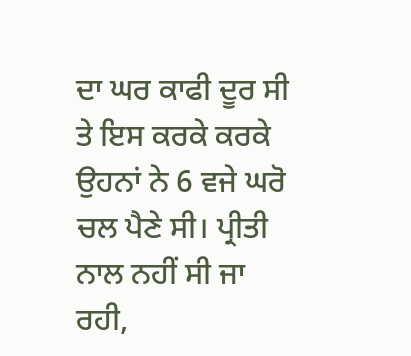ਦਾ ਘਰ ਕਾਫੀ ਦੂਰ ਸੀ ਤੇ ਇਸ ਕਰਕੇ ਕਰਕੇ ਉਹਨਾਂ ਨੇ 6 ਵਜੇ ਘਰੋ ਚਲ ਪੈਣੇ ਸੀ। ਪ੍ਰੀਤੀ ਨਾਲ ਨਹੀਂ ਸੀ ਜਾ ਰਹੀ,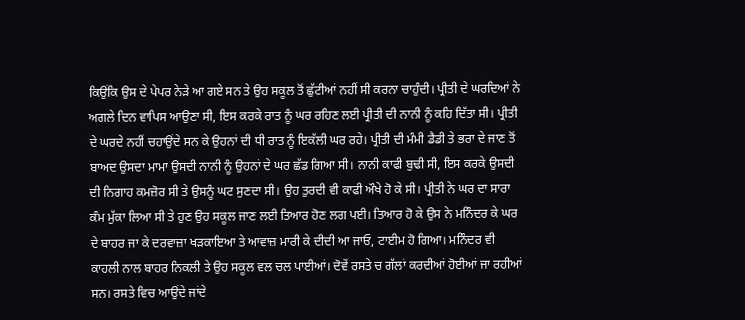ਕਿਉਂਕਿ ਉਸ ਦੇ ਪੇਪਰ ਨੇੜੇ ਆ ਗਏ ਸਨ ਤੇ ਉਹ ਸਕੂਲ ਤੋਂ ਛੁੱਟੀਆਂ ਨਹੀਂ ਸੀ ਕਰਨਾ ਚਾਹੁੰਦੀ। ਪ੍ਰੀਤੀ ਦੇ ਘਰਦਿਆਂ ਨੇ ਅਗਲੇ ਦਿਨ ਵਾਪਿਸ ਆਉਣਾ ਸੀ, ਇਸ ਕਰਕੇ ਰਾਤ ਨੂੰ ਘਰ ਰਹਿਣ ਲਈ ਪ੍ਰੀਤੀ ਦੀ ਨਾਨੀ ਨੂੰ ਕਹਿ ਦਿੱਤਾ ਸੀ। ਪ੍ਰੀਤੀ ਦੇ ਘਰਦੇ ਨਹੀਂ ਚਹਾਉਂਦੇ ਸਨ ਕੇ ਉਹਨਾਂ ਦੀ ਧੀ ਰਾਤ ਨੂੰ ਇਕੱਲੀ ਘਰ ਰਹੇ। ਪ੍ਰੀਤੀ ਦੀ ਮੰਮੀ ਡੈਡੀ ਤੇ ਭਰਾ ਦੇ ਜਾਣ ਤੋਂ ਬਾਅਦ ਉਸਦਾ ਮਾਮਾ ਉਸਦੀ ਨਾਨੀ ਨੂੰ ਉਹਨਾਂ ਦੇ ਘਰ ਛੱਡ ਗਿਆ ਸੀ। ਨਾਨੀ ਕਾਫੀ ਬੁਢੀ ਸੀ, ਇਸ ਕਰਕੇ ਉਸਦੀ ਦੀ ਨਿਗਾਹ ਕਮਜ਼ੋਰ ਸੀ ਤੇ ਉਸਨੂੰ ਘਟ ਸੁਣਦਾ ਸੀ। ਉਹ ਤੁਰਦੀ ਵੀ ਕਾਫੀ ਔਖੇ ਹੋ ਕੇ ਸੀ। ਪ੍ਰੀਤੀ ਨੇ ਘਰ ਦਾ ਸਾਰਾ ਕੰਮ ਮੁੱਕਾ ਲਿਆ ਸੀ ਤੇ ਹੁਣ ਉਹ ਸਕੂਲ ਜਾਣ ਲਈ ਤਿਆਰ ਹੋਣ ਲਗ ਪਈ। ਤਿਆਰ ਹੋ ਕੇ ਉਸ ਨੇ ਮਨਿੰਦਰ ਕੇ ਘਰ ਦੇ ਬਾਹਰ ਜਾ ਕੇ ਦਰਵਾਜ਼ਾ ਖੜਕਾਇਆ ਤੇ ਆਵਾਜ਼ ਮਾਰੀ ਕੇ ਦੀਦੀ ਆ ਜਾਓ, ਟਾਈਮ ਹੋ ਗਿਆ। ਮਨਿੰਦਰ ਵੀ ਕਾਹਲੀ ਨਾਲ ਬਾਹਰ ਨਿਕਲੀ ਤੇ ਉਹ ਸਕੂਲ ਵਲ ਚਲ ਪਾਈਆਂ। ਦੋਵੇਂ ਰਸਤੇ ਚ ਗੱਲਾਂ ਕਰਦੀਆਂ ਹੋਈਆਂ ਜਾ ਰਹੀਆਂ ਸਨ। ਰਸਤੇ ਵਿਚ ਆਉਂਦੇ ਜਾਂਦੇ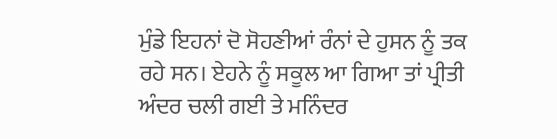ਮੁੰਡੇ ਇਹਨਾਂ ਦੋ ਸੋਹਣੀਆਂ ਰੰਨਾਂ ਦੇ ਹੁਸਨ ਨੂੰ ਤਕ ਰਹੇ ਸਨ। ਏਹਨੇ ਨੂੰ ਸਕੂਲ ਆ ਗਿਆ ਤਾਂ ਪ੍ਰੀਤੀ ਅੰਦਰ ਚਲੀ ਗਈ ਤੇ ਮਨਿੰਦਰ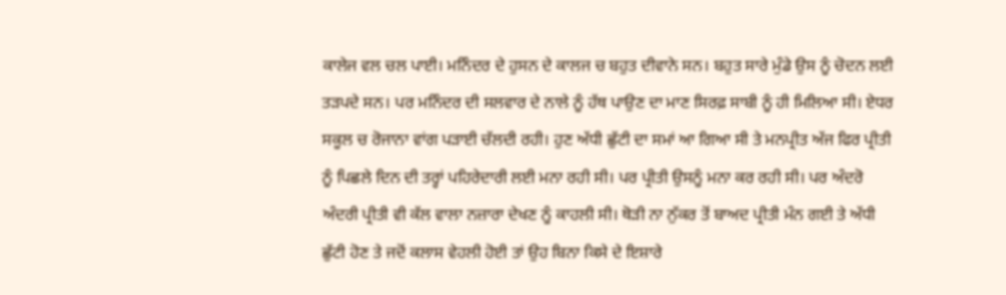ਕਾਲੇਜ ਵਲ ਚਲ ਪਾਈ। ਮਨਿੰਦਰ ਦੇ ਹੁਸਨ ਦੇ ਕਾਲਜ ਚ ਬਹੁਤ ਦੀਵਾਨੇ ਸਨ। ਬਹੁਤ ਸਾਰੇ ਮੁੰਡੇ ਉਸ ਨੂੰ ਚੋਦਨ ਲਈ ਤੜਪਦੇ ਸਨ। ਪਰ ਮਨਿੰਦਰ ਦੀ ਸਲਵਾਰ ਦੇ ਨਾਲੇ ਨੂੰ ਹੱਥ ਪਾਉਣ ਦਾ ਮਾਣ ਸਿਰਫ਼ ਸਾਬੀ ਨੂੰ ਹੀ ਮਿਲਿਆ ਸੀ। ਏਧਰ ਸਕੂਲ ਚ ਰੋਜਾਨਾ ਵਾਂਗ ਪੜਾਈ ਚੱਲਦੀ ਰਹੀ। ਹੁਣ ਅੱਧੀ ਛੁੱਟੀ ਦਾ ਸਮਾਂ ਆ ਗਿਆ ਸੀ ਤੇ ਮਨਪ੍ਰੀਤ ਅੱਜ ਫਿਰ ਪ੍ਰੀਤੀ ਨੂੰ ਪਿਛਲੇ ਦਿਨ ਦੀ ਤਰ੍ਹਾਂ ਪਹਿਰੇਦਾਰੀ ਲਈ ਮਨਾ ਰਹੀ ਸੀ। ਪਰ ਪ੍ਰੀਤੀ ਉਸਨੂੰ ਮਨਾ ਕਰ ਰਹੀ ਸੀ। ਪਰ ਅੰਦਰੋ ਅੰਦਰੀ ਪ੍ਰੀਤੀ ਵੀ ਕੱਲ ਵਾਲਾ ਨਜ਼ਾਰਾ ਦੇਖਣ ਨੂੰ ਕਾਹਲੀ ਸੀ। ਥੋੜੀ ਨਾ ਨੁੱਕਰ ਤੋਂ ਬਾਅਦ ਪ੍ਰੀਤੀ ਮੰਨ ਗਈ ਤੇ ਅੱਧੀ ਛੁੱਟੀ ਹੋਣ ਤੇ ਜਦੋਂ ਕਲਾਸ ਵੇਹਲੀ ਹੋਈ ਤਾਂ ਉਹ ਬਿਨਾ ਕਿਸੇ ਦੇ ਇਸ਼ਾਰੇ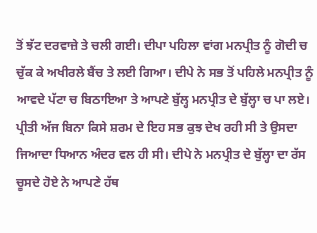ਤੋਂ ਝੱਟ ਦਰਵਾਜ਼ੇ ਤੇ ਚਲੀ ਗਈ। ਦੀਪਾ ਪਹਿਲਾ ਵਾਂਗ ਮਨਪ੍ਰੀਤ ਨੂੰ ਗੋਦੀ ਚ ਚੁੱਕ ਕੇ ਅਖੀਰਲੇ ਬੈਂਚ ਤੇ ਲਈ ਗਿਆ। ਦੀਪੇ ਨੇ ਸਭ ਤੋਂ ਪਹਿਲੇ ਮਨਪ੍ਰੀਤ ਨੂੰ ਆਵਦੇ ਪੱਟਾ ਚ ਬਿਠਾਇਆ ਤੇ ਆਪਣੇ ਬੁੱਲ੍ਹ ਮਨਪ੍ਰੀਤ ਦੇ ਬੁੱਲ੍ਹਾ ਚ ਪਾ ਲਏ। ਪ੍ਰੀਤੀ ਅੱਜ ਬਿਨਾ ਕਿਸੇ ਸ਼ਰਮ ਦੇ ਇਹ ਸਭ ਕੁਝ ਦੇਖ ਰਹੀ ਸੀ ਤੇ ਉਸਦਾ ਜਿਆਦਾ ਧਿਆਨ ਅੰਦਰ ਵਲ ਹੀ ਸੀ। ਦੀਪੇ ਨੇ ਮਨਪ੍ਰੀਤ ਦੇ ਬੁੱਲ੍ਹਾ ਦਾ ਰੱਸ ਚੂਸਦੇ ਹੋਏ ਨੇ ਆਪਣੇ ਹੱਥ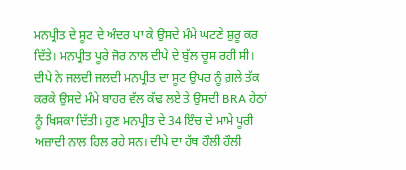ਮਨਪ੍ਰੀਤ ਦੇ ਸੂਟ ਦੇ ਅੰਦਰ ਪਾ ਕੇ ਉਸਦੇ ਮੰਮੇ ਘਟਣੇ ਸ਼ੁਰੂ ਕਰ ਦਿੱਤੇ। ਮਨਪ੍ਰੀਤ ਪੂਰੇ ਜੋਰ ਨਾਲ ਦੀਪੇ ਦੇ ਬੁੱਲ ਚੂਸ ਰਹੀ ਸੀ। ਦੀਪੇ ਨੇ ਜਲਦੀ ਜਲਦੀ ਮਨਪ੍ਰੀਤ ਦਾ ਸੂਟ ਉਪਰ ਨੂੰ ਗ਼ਲੇ ਤੱਕ ਕਰਕੇ ਉਸਦੇ ਮੰਮੇ ਬਾਹਰ ਵੱਲ ਕੱਢ ਲਏ ਤੇ ਉਸਦੀ BRA ਹੇਠਾਂ ਨੂੰ ਖਿਸਕਾ ਦਿੱਤੀ। ਹੁਣ ਮਨਪ੍ਰੀਤ ਦੇ 34 ਇੰਚ ਦੇ ਮਾਮੇ ਪੂਰੀ ਅਜ਼ਾਦੀ ਨਾਲ ਹਿਲ ਰਹੇ ਸਨ। ਦੀਪੇ ਦਾ ਹੱਥ ਹੌਲੀ ਹੌਲੀ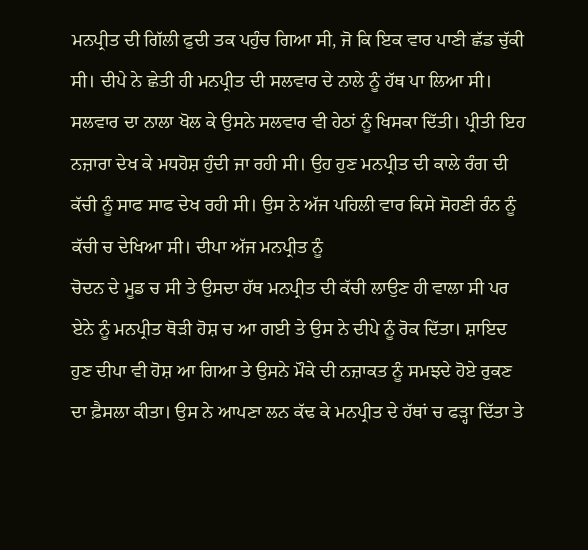ਮਨਪ੍ਰੀਤ ਦੀ ਗਿੱਲੀ ਫੁਦੀ ਤਕ ਪਹੁੰਚ ਗਿਆ ਸੀ, ਜੋ ਕਿ ਇਕ ਵਾਰ ਪਾਣੀ ਛੱਡ ਚੁੱਕੀ ਸੀ। ਦੀਪੇ ਨੇ ਛੇਤੀ ਹੀ ਮਨਪ੍ਰੀਤ ਦੀ ਸਲਵਾਰ ਦੇ ਨਾਲੇ ਨੂੰ ਹੱਥ ਪਾ ਲਿਆ ਸੀ। ਸਲਵਾਰ ਦਾ ਨਾਲਾ ਖੋਲ ਕੇ ਉਸਨੇ ਸਲਵਾਰ ਵੀ ਹੇਠਾਂ ਨੂੰ ਖਿਸਕਾ ਦਿੱਤੀ। ਪ੍ਰੀਤੀ ਇਹ ਨਜ਼ਾਰਾ ਦੇਖ ਕੇ ਮਧਹੋਸ਼ ਹੁੰਦੀ ਜਾ ਰਹੀ ਸੀ। ਉਹ ਹੁਣ ਮਨਪ੍ਰੀਤ ਦੀ ਕਾਲੇ ਰੰਗ ਦੀ ਕੱਚੀ ਨੂੰ ਸਾਫ ਸਾਫ ਦੇਖ ਰਹੀ ਸੀ। ਉਸ ਨੇ ਅੱਜ ਪਹਿਲੀ ਵਾਰ ਕਿਸੇ ਸੋਹਣੀ ਰੰਨ ਨੂੰ ਕੱਚੀ ਚ ਦੇਖਿਆ ਸੀ। ਦੀਪਾ ਅੱਜ ਮਨਪ੍ਰੀਤ ਨੂੰ
ਚੋਦਨ ਦੇ ਮੂਡ ਚ ਸੀ ਤੇ ਉਸਦਾ ਹੱਥ ਮਨਪ੍ਰੀਤ ਦੀ ਕੱਚੀ ਲਾਉਣ ਹੀ ਵਾਲਾ ਸੀ ਪਰ ਏਨੇ ਨੂੰ ਮਨਪ੍ਰੀਤ ਥੋੜੀ ਹੋਸ਼ ਚ ਆ ਗਈ ਤੇ ਉਸ ਨੇ ਦੀਪੇ ਨੂੰ ਰੋਕ ਦਿੱਤਾ। ਸ਼ਾਇਦ ਹੁਣ ਦੀਪਾ ਵੀ ਹੋਸ਼ ਆ ਗਿਆ ਤੇ ਉਸਨੇ ਮੌਕੇ ਦੀ ਨਜ਼ਾਕਤ ਨੂੰ ਸਮਝਦੇ ਹੋਏ ਰੁਕਣ ਦਾ ਫ਼ੈਸਲਾ ਕੀਤਾ। ਉਸ ਨੇ ਆਪਣਾ ਲਨ ਕੱਢ ਕੇ ਮਨਪ੍ਰੀਤ ਦੇ ਹੱਥਾਂ ਚ ਫੜ੍ਹਾ ਦਿੱਤਾ ਤੇ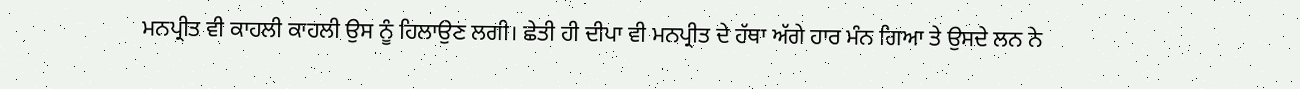ਮਨਪ੍ਰੀਤ ਵੀ ਕਾਹਲੀ ਕਾਹਲੀ ਉਸ ਨੂੰ ਹਿਲਾਉਣ ਲਗੀ। ਛੇਤੀ ਹੀ ਦੀਪਾ ਵੀ ਮਨਪ੍ਰੀਤ ਦੇ ਹੱਥਾ ਅੱਗੇ ਹਾਰ ਮੰਨ ਗਿਆ ਤੇ ਉਸਦੇ ਲਨ ਨੇ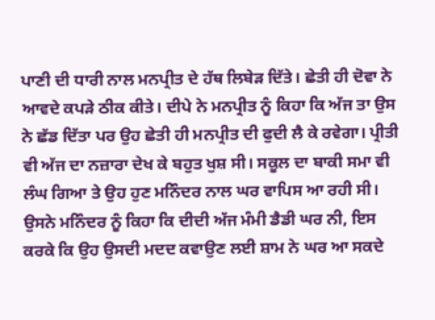ਪਾਣੀ ਦੀ ਧਾਰੀ ਨਾਲ ਮਨਪ੍ਰੀਤ ਦੇ ਹੱਥ ਲਿਬੇੜ ਦਿੱਤੇ। ਛੇਤੀ ਹੀ ਦੋਵਾ ਨੇ ਆਵਦੇ ਕਪੜੇ ਠੀਕ ਕੀਤੇ। ਦੀਪੇ ਨੇ ਮਨਪ੍ਰੀਤ ਨੂੰ ਕਿਹਾ ਕਿ ਅੱਜ ਤਾ ਉਸ ਨੇ ਛੱਡ ਦਿੱਤਾ ਪਰ ਉਹ ਛੇਤੀ ਹੀ ਮਨਪ੍ਰੀਤ ਦੀ ਫੁਦੀ ਲੈ ਕੇ ਰਵੇਗਾ। ਪ੍ਰੀਤੀ ਵੀ ਅੱਜ ਦਾ ਨਜ਼ਾਰਾ ਦੇਖ ਕੇ ਬਹੁਤ ਖੁਸ਼ ਸੀ। ਸਕੂਲ ਦਾ ਬਾਕੀ ਸਮਾ ਵੀ ਲੰਘ ਗਿਆ ਤੇ ਉਹ ਹੁਣ ਮਨਿੰਦਰ ਨਾਲ ਘਰ ਵਾਪਿਸ ਆ ਰਹੀ ਸੀ। ਉਸਨੇ ਮਨਿੰਦਰ ਨੂੰ ਕਿਹਾ ਕਿ ਦੀਦੀ ਅੱਜ ਮੰਮੀ ਡੈਡੀ ਘਰ ਨੀ, ਇਸ ਕਰਕੇ ਕਿ ਉਹ ਉਸਦੀ ਮਦਦ ਕਵਾਉਣ ਲਈ ਸ਼ਾਮ ਨੇ ਘਰ ਆ ਸਕਦੇ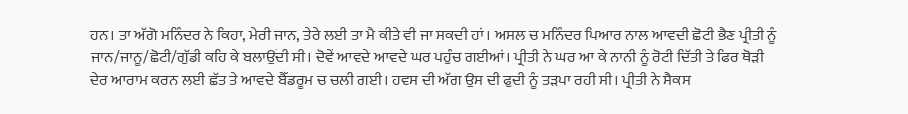ਹਨ। ਤਾ ਅੱਗੋ ਮਨਿੰਦਰ ਨੇ ਕਿਹਾ, ਮੇਰੀ ਜਾਨ, ਤੇਰੇ ਲਈ ਤਾ ਮੈ ਕੀਤੇ ਵੀ ਜਾ ਸਕਦੀ ਹਾਂ। ਅਸਲ ਚ ਮਨਿੰਦਰ ਪਿਆਰ ਨਾਲ ਆਵਦੀ ਛੋਟੀ ਭੈਣ ਪ੍ਰੀਤੀ ਨੂੰ ਜਾਨ/ਜਾਨੂ/ਛੋਟੀ/ਗੁੱਡੀ ਕਹਿ ਕੇ ਬਲਾਉਂਦੀ ਸੀ। ਦੋਵੇਂ ਆਵਦੇ ਆਵਦੇ ਘਰ ਪਹੁੰਚ ਗਈਆਂ। ਪ੍ਰੀਤੀ ਨੇ ਘਰ ਆ ਕੇ ਨਾਨੀ ਨੂੰ ਰੋਟੀ ਦਿੱਤੀ ਤੇ ਫਿਰ ਥੋੜੀ ਦੇਰ ਆਰਾਮ ਕਰਨ ਲਈ ਛੱਤ ਤੇ ਆਵਦੇ ਬੈੱਡਰੂਮ ਚ ਚਲੀ ਗਈ। ਹਵਸ ਦੀ ਅੱਗ ਉਸ ਦੀ ਫੁਦੀ ਨੂੰ ਤੜਪਾ ਰਹੀ ਸੀ। ਪ੍ਰੀਤੀ ਨੇ ਸੈਕਸ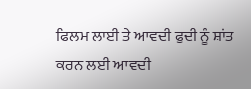ਫਿਲਮ ਲਾਈ ਤੇ ਆਵਦੀ ਫੁਦੀ ਨੂੰ ਸ਼ਾਂਤ ਕਰਨ ਲਈ ਆਵਦੀ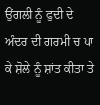ਉਂਗਲੀ ਨੂੰ ਫੁਦੀ ਦੇ ਅੰਦਰ ਦੀ ਗਰਮੀ ਚ ਪਾ ਕੇ ਸ਼ੋਲੇ ਨੂੰ ਸ਼ਾਂਤ ਕੀਤਾ ਤੇ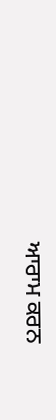ਆਰਾਮ ਕਰਨ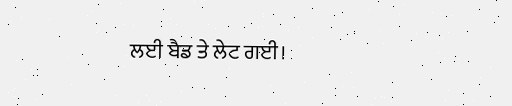ਲਈ ਬੈਡ ਤੇ ਲੇਟ ਗਈ।